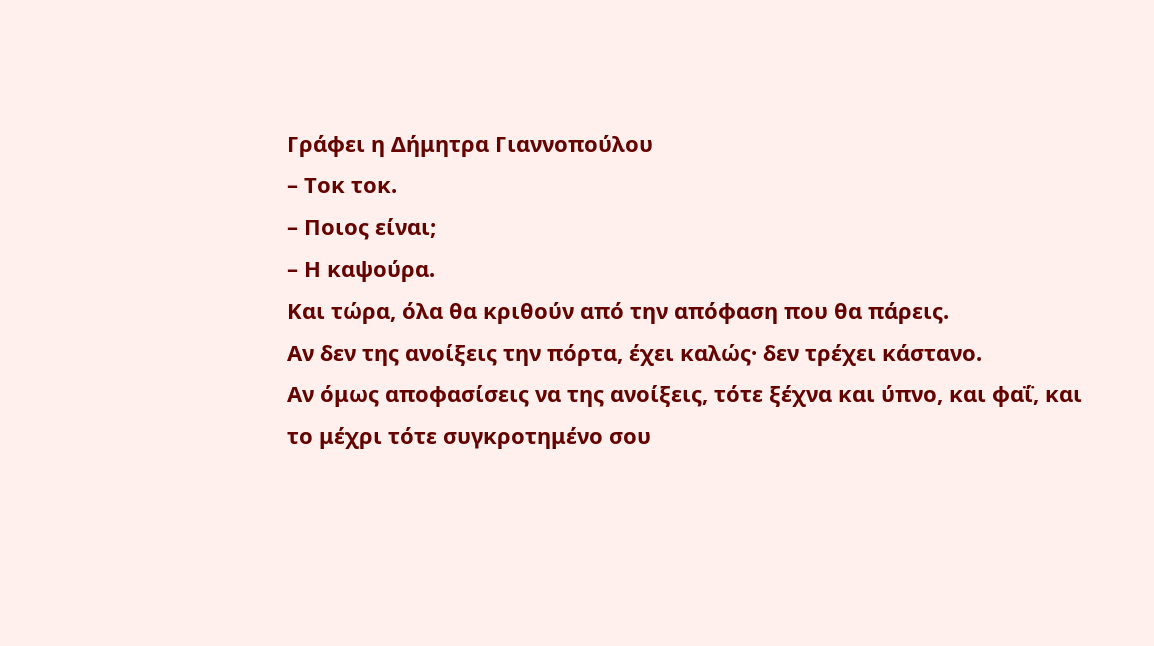Γράφει η Δήμητρα Γιαννοπούλου
– Τοκ τοκ.
– Ποιος είναι;
– Η καψούρα.
Και τώρα, όλα θα κριθούν από την απόφαση που θα πάρεις.
Αν δεν της ανοίξεις την πόρτα, έχει καλώς· δεν τρέχει κάστανο.
Αν όμως αποφασίσεις να της ανοίξεις, τότε ξέχνα και ύπνο, και φαΐ, και το μέχρι τότε συγκροτημένο σου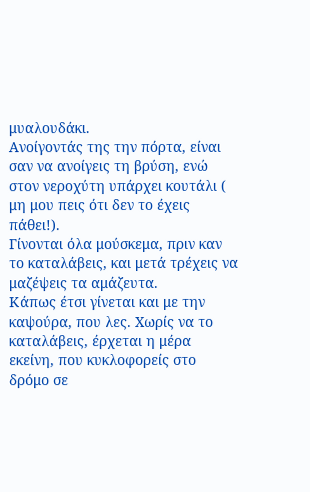μυαλουδάκι.
Ανοίγοντάς της την πόρτα, είναι σαν να ανοίγεις τη βρύση, ενώ στον νεροχύτη υπάρχει κουτάλι ( μη μου πεις ότι δεν το έχεις πάθει!).
Γίνονται όλα μούσκεμα, πριν καν το καταλάβεις, και μετά τρέχεις να μαζέψεις τα αμάζευτα.
Κάπως έτσι γίνεται και με την καψούρα, που λες. Χωρίς να το καταλάβεις, έρχεται η μέρα εκείνη, που κυκλοφορείς στο δρόμο σε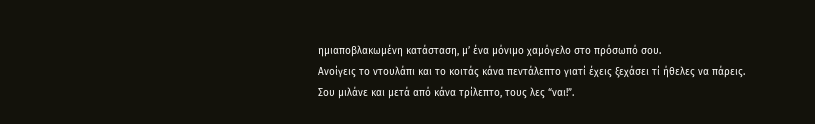ημιαποβλακωμένη κατάσταση, μ’ ένα μόνιμο χαμόγελο στο πρόσωπό σου.
Ανοίγεις το ντουλάπι και το κοιτάς κάνα πεντάλεπτο γιατί έχεις ξεχάσει τί ήθελες να πάρεις. Σου μιλάνε και μετά από κάνα τρίλεπτο, τους λες “ναι!”.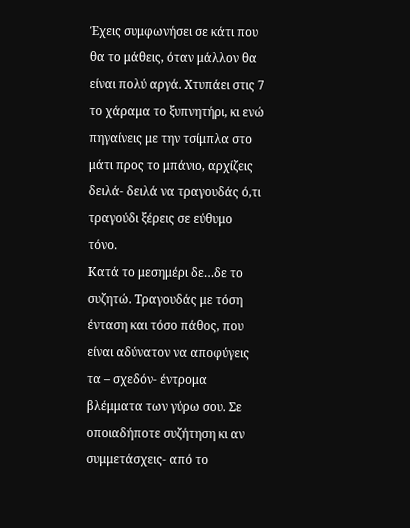Έχεις συμφωνήσει σε κάτι που θα το μάθεις, όταν μάλλον θα είναι πολύ αργά. Χτυπάει στις 7 το χάραμα το ξυπνητήρι, κι ενώ πηγαίνεις με την τσίμπλα στο μάτι προς το μπάνιο, αρχίζεις δειλά- δειλά να τραγουδάς ό,τι τραγούδι ξέρεις σε εύθυμο τόνο.
Κατά το μεσημέρι δε…δε το συζητώ. Τραγουδάς με τόση ένταση και τόσο πάθος, που είναι αδύνατον να αποφύγεις τα – σχεδόν- έντρομα βλέμματα των γύρω σου. Σε οποιαδήποτε συζήτηση κι αν συμμετάσχεις- από το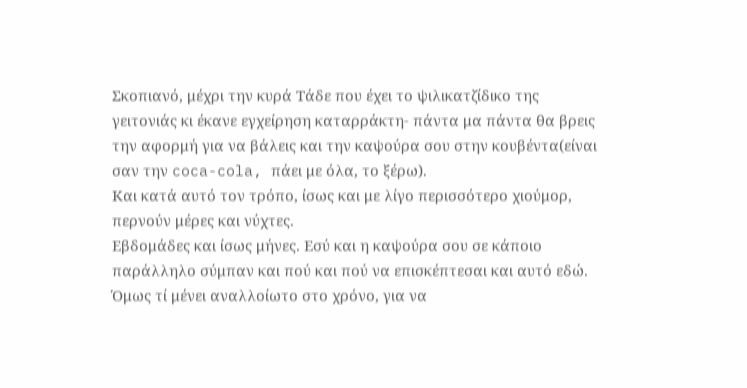Σκοπιανό, μέχρι την κυρά Τάδε που έχει το ψιλικατζίδικο της γειτονιάς κι έκανε εγχείρηση καταρράκτη- πάντα μα πάντα θα βρεις την αφορμή για να βάλεις και την καψούρα σου στην κουβέντα(είναι σαν την coca-cola, πάει με όλα, το ξέρω).
Και κατά αυτό τον τρόπο, ίσως και με λίγο περισσότερο χιούμορ, περνούν μέρες και νύχτες.
Εβδομάδες και ίσως μήνες. Εσύ και η καψούρα σου σε κάποιο παράλληλο σύμπαν και πού και πού να επισκέπτεσαι και αυτό εδώ. Όμως τί μένει αναλλοίωτο στο χρόνο, για να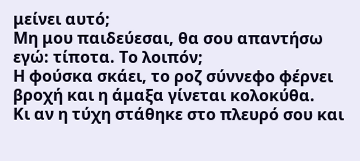μείνει αυτό;
Μη μου παιδεύεσαι, θα σου απαντήσω εγώ: τίποτα. Το λοιπόν;
Η φούσκα σκάει, το ροζ σύννεφο φέρνει βροχή και η άμαξα γίνεται κολοκύθα.
Κι αν η τύχη στάθηκε στο πλευρό σου και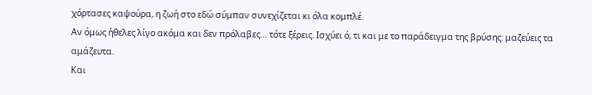χόρτασες καψούρα, η ζωή στο εδώ σύμπαν συνεχίζεται κι όλα κομπλέ.
Αν όμως ήθελες λίγο ακόμα και δεν πρόλαβες… τότε ξέρεις. Ισχύει ό, τι και με το παράδειγμα της βρύσης: μαζεύεις τα αμάζευτα.
Και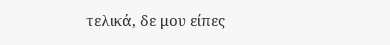τελικά, δε μου είπες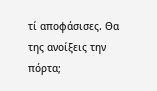τί αποφάσισες. Θα της ανοίξεις την πόρτα;